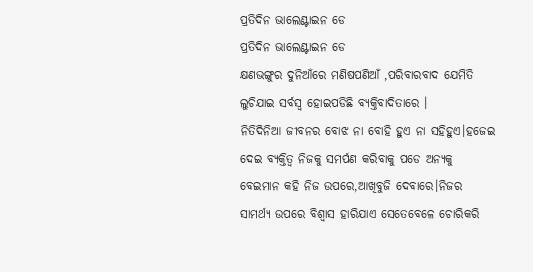ପ୍ରତିଦିନ ଭାଲେଣ୍ଟାଇନ ଡେ
ପ୍ରତିଦିନ ଭାଲେଣ୍ଟାଇନ ଡେ
କ୍ଷଣଭଙ୍ଗୁର ଦୁନିଆଁରେ ମଣିଷପଣିଆଁ ,ପରିବାରବାଦ ଯେମିତି ଲୁଚିଯାଇ ସର୍ବସ୍ୱ ହୋଇପଡିଛି ବ୍ୟକ୍ତିବାଦିତାରେ ।
ନିତିଦିନିଆ ଜୀବନର ବୋଝ ନା ବୋହି ହୁଏ ନା ସହିହୁଏ।ହଜେଇ ଦେଇ ବ୍ୟକ୍ତିତ୍ୱ ନିଜକୁ ସମର୍ପଣ କରିବାକୁ ପଡେ ଅନ୍ୟକୁ ବେଇମାନ କହି ନିଜ ଉପରେ,ଆଖିବୁଜି ଦେବାରେ।ନିଜର ସାମର୍ଥ୍ୟ ଉପରେ ବିଶ୍ୱାସ ହାରିଯାଏ ସେତେବେଳେ ଚୋରିକରି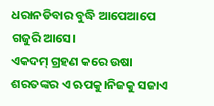ଧରାନଡିବାର ବୁଦ୍ଧି ଆପେଆପେ ଗଜୁରି ଆସେ।
ଏକଦମ୍ ଗ୍ରହଣ କରେ ଉଷା ଶରତଙ୍କର ଏ ଋପକୁ।ନିଜକୁ ସଜାଏ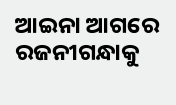ଆଇନା ଆଗରେ ରଜନୀଗନ୍ଧାକୁ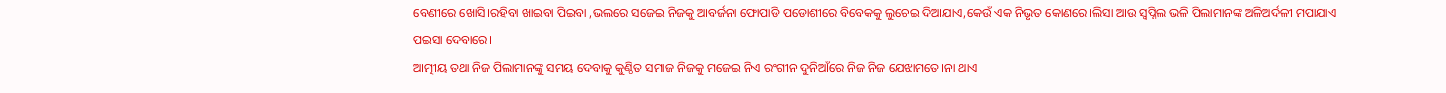ବେଣୀରେ ଖୋସି।ରହିବା ଖାଇବା ପିଇବା ,ଭଲରେ ସଜେଇ ନିଜକୁ ଆବର୍ଜନା ଫୋପାଡି ପଡୋଶୀରେ ବିବେକକୁ ଲୁଚେଇ ଦିଆଯାଏ,କେଉଁ ଏକ ନିଭୃତ କୋଣରେ।ଲିସା ଆଉ ସ୍ୱପ୍ନିଲ ଭଳି ପିଲାମାନଙ୍କ ଅଳିଅର୍ଦଳୀ ମପାଯାଏ ପଇସା ଦେବାରେ।
ଆତ୍ମୀୟ ତଥା ନିଜ ପିଲାମାନଙ୍କୁ ସମୟ ଦେବାକୁ କୁଣ୍ଠିତ ସମାଜ ନିଜକୁ ମଜେଇ ନିଏ ରଂଗୀନ ଦୁନିଆଁରେ ନିଜ ନିଜ ଯେଝାମତେ।ନା ଥାଏ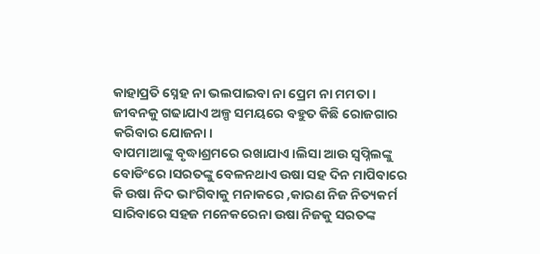କାହାପ୍ରତି ସ୍ନେହ ନା ଭଲପାଇବା ନା ପ୍ରେମ ନା ମମତା ।
ଜୀବନକୁ ଗଢାଯାଏ ଅଳ୍ପ ସମୟରେ ବହୁତ କିଛି ରୋଜଗାର କରିବାର ଯୋଜନା।
ବାପମାଆଙ୍କୁ ବୃଦ୍ଧାଶ୍ରମରେ ରଖାଯାଏ।ଲିସା ଆଉ ସ୍ୱପ୍ନିଲଙ୍କୁ ବୋଡିଂରେ ।ସରତଙ୍କୁ ବେଳନଥାଏ ଉଷା ସହ ଦିନ ମାପିବାରେ କି ଉଷା ନିଦ ଭାଂଗିବାକୁ ମନାକରେ ,କାରଣ ନିଜ ନିତ୍ୟକର୍ମ ସାରିବାରେ ସହଜ ମନେକରେନା ଉଷା ନିଜକୁ ସରତଙ୍କ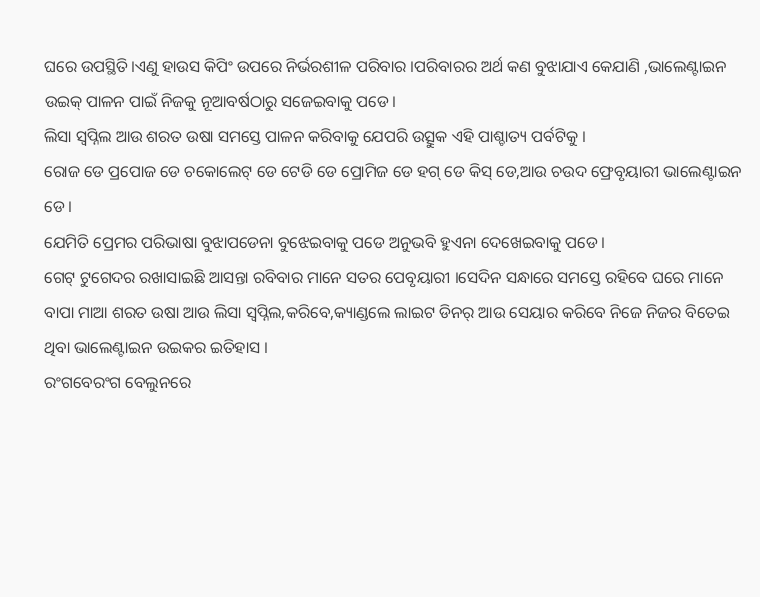ଘରେ ଉପସ୍ଥିତି।ଏଣୁ ହାଉସ କିପିଂ ଉପରେ ନିର୍ଭରଶୀଳ ପରିବାର ।ପରିବାରର ଅର୍ଥ କଣ ବୁଝାଯାଏ କେଯାଣି ,ଭାଲେଣ୍ଟାଇନ ଉଇକ୍ ପାଳନ ପାଇଁ ନିଜକୁ ନୂଆବର୍ଷଠାରୁ ସଜେଇବାକୁ ପଡେ।
ଲିସା ସ୍ୱପ୍ନିଲ ଆଉ ଶରତ ଉଷା ସମସ୍ତେ ପାଳନ କରିବାକୁ ଯେପରି ଉତ୍ସୁକ ଏହି ପାଶ୍ଚାତ୍ୟ ପର୍ବଟିକୁ ।
ରୋଜ ଡେ ପ୍ରପୋଜ ଡେ ଚକୋଲେଟ୍ ଡେ ଟେଡି ଡେ ପ୍ରୋମିଜ ଡେ ହଗ୍ ଡେ କିସ୍ ଡେ,ଆଉ ଚଉଦ ଫ୍ରେବୃୟାରୀ ଭାଲେଣ୍ଟାଇନ ଡେ।
ଯେମିତି ପ୍ରେମର ପରିଭାଷା ବୁଝାପଡେନା ବୁଝେଇବାକୁ ପଡେ ଅନୁଭବି ହୁଏନା ଦେଖେଇବାକୁ ପଡେ।
ଗେଟ୍ ଟୁଗେଦର ରଖାସାଇଛି ଆସନ୍ତା ରବିବାର ମାନେ ସତର ପେବୃୟାରୀ ।ସେଦିନ ସନ୍ଧାରେ ସମସ୍ତେ ରହିବେ ଘରେ ମାନେ ବାପା ମାଆ ଶରତ ଉଷା ଆଉ ଲିସା ସ୍ୱପ୍ନିଲ,କରିବେ,କ୍ୟାଣ୍ଡଲେ ଲାଇଟ ଡିନର୍ ଆଉ ସେୟାର କରିବେ ନିଜେ ନିଜର ବିତେଇ ଥିବା ଭାଲେଣ୍ଟାଇନ ଉଇକର ଇତିହାସ ।
ରଂଗବେରଂଗ ବେଲୁନରେ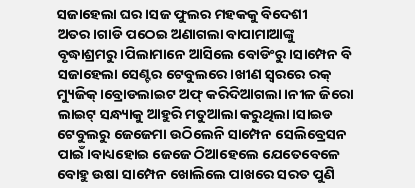ସଜାହେଲା ଘର।ସଜ ଫୁଲର ମହକକୁ ବିଦେଶୀ ଅତର।ଗାଡି ପଠେଇ ଅଣାଗଲା ବାପାମାଆଙ୍କୁ ବୃଦ୍ଧାଶ୍ରମରୁ।ପିଲାମାନେ ଆସିଲେ ବୋଡିଂରୁ।ସାମ୍ପେନ ବି ସଜାହେଲା ସେଣ୍ଟର ଟେବୁଲରେ।ଖୀଣ ସ୍ୱରରେ ରକ୍ ମ୍ୟୁଜିକ୍।ବ୍ରୋଡଲାଇଟ ଅଫ୍ କରିଦିଆଗଲା ।ନୀଳ ଜିରୋ ଲାଇଟ୍ ସନ୍ଧ୍ୟାକୁ ଆହୁରି ମତୁଆଲା କରୁଥିଲା।ସାଇଡ ଟେବୁଲରୁ ଜେଜେମା ଉଠିଲେନି ସାମ୍ପେନ ସେଲିବ୍ରେସନ ପାଇଁ।ବାଧ୍ୟହୋଇ ଜେଜେ ଠିଆହେଲେ ଯେତେବେଳେ ବୋହୁ ଉଷା ସାମ୍ପେନ ଖୋଲିଲେ ପାଖରେ ସରତ ପୁଣି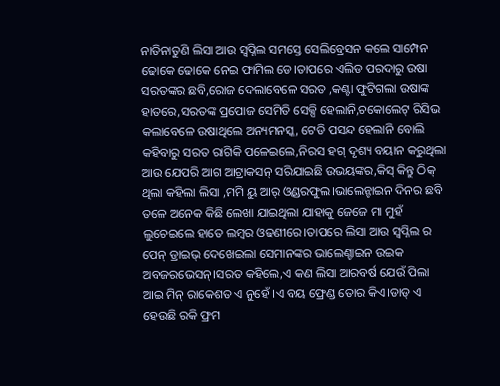ନାତିନାତୁଣି ଲିସା ଆଉ ସ୍ୱପ୍ନିଲ ସମସ୍ତେ ସେଲିବ୍ରେସନ କଲେ ସାମ୍ପେନ ଢୋକେ ଢୋକେ ନେଇ ଫାମିଲ ଡେ।ତାପରେ ଏଲିଡ ପରଦାରୁ ଉଷା ସରତଙ୍କର ଛବି,ରୋଜ ଦେଲାବେଳେ ସରତ ,କଣ୍ଟା ଫୁଟିଗଲା ଉଷାଙ୍କ ହାତରେ,ସରତଙ୍କ ପ୍ରପୋଜ ସେମିତି ସେକ୍ସି ହେଲାନି,ଚକୋଲେଟ୍ ରିସିଭ କଲାବେଳେ ଉଷାଥିଲେ ଅନ୍ୟମନସ୍କ, ଟେଡି ପସନ୍ଦ ହେଲାନି ବୋଲି କହିବାରୁ ସରତ ରାଗିକି ପଳେଇଲେ,ନିରସ ହଗ୍ ଦୃଶ୍ୟ ବୟାନ କରୁଥିଲା ଆଉ ଯେପରି ଆଗ ଆଟ୍ରାକସନ୍ ସରିଯାଇଛି ଉଭୟଙ୍କର,କିସ୍ କିନ୍ତୁ ଠିକ୍ ଥିଲା କହିଲା ଲିସା ,ମମି ୟୁ ଆର୍ ଓ୍ୱଣ୍ଡରଫୁଲ।ଭାଲେନ୍ଟାଇନ ଦିନର ଛବି ତଳେ ଅନେକ କିଛି ଲେଖା ଯାଇଥିଲା ଯାହାକୁ ଜେଜେ ମା ମୁହଁ ଲୁଚେଇଲେ ହାତେ ଲମ୍ବର ଓଢଣୀରେ।ତାପରେ ଲିସା ଆଉ ସ୍ୱପ୍ନିଲ ର ପେନ୍ ଡ୍ରାଇଭ୍ ଦେଖେଇଲା ସେମାନଙ୍କର ଭାଲେଣ୍ଚାଇନ ଉଇକ ଅବଜରଭେସନ୍।ସରତ କହିଲେ,ଏ କଣ ଲିସା ଆରବର୍ଷ ଯେଉଁ ପିଲା ଆଇ ମିନ୍ ରାକେଶତ ଏ ନୁହେଁ ।ଏ ବୟ ଫ୍ରେଣ୍ଡ ତୋର କିଏ।ଡାଡ୍ ଏ ହେଉଛି ରକି ଫ୍ରମ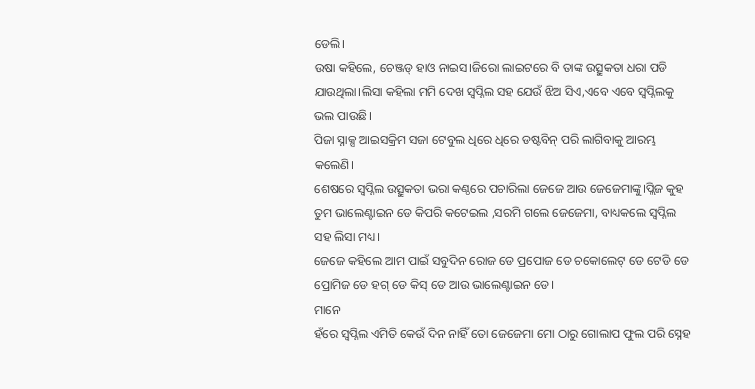ଡେଲି।
ଉଷା କହିଲେ, ଚେଞ୍ଜଡ୍ ହାଓ ନାଇସ।ଜିରୋ ଲାଇଟରେ ବି ତାଙ୍କ ଉତ୍ସୁକତା ଧରା ପଡି ଯାଉଥିଲା।ଲିସା କହିଲା ମମି ଦେଖ ସ୍ୱପ୍ନିଲ ସହ ଯେଉଁ ଝିଅ ସିଏ,ଏବେ ଏବେ ସ୍ୱପ୍ନିଲକୁ ଭଲ ପାଉଛି।
ପିଜା ସ୍ନାକ୍ସ ଆଇସକ୍ରିମ ସଜା ଟେବୁଲ ଧିରେ ଧିରେ ଡଷ୍ଟବିନ୍ ପରି ଲାଗିବାକୁ ଆରମ୍ଭ କଲେଣି।
ଶେଷରେ ସ୍ୱପ୍ନିଲ ଉତ୍ସୁକତା ଭରା କଣ୍ଠରେ ପଚାରିଲା ଜେଜେ ଆଉ ଜେଜେମାଙ୍କୁ।ପ୍ଲିଜ କୁହ ତୁମ ଭାଲେଣ୍ଟାଇନ ଡେ କିପରି କଟେଇଲ ,ସରମି ଗଲେ ଜେଜେମା, ବାଧ୍ୟକଲେ ସ୍ୱପ୍ନିଲ ସହ ଲିସା ମଧ୍ୟ।
ଜେଜେ କହିଲେ ଆମ ପାଇଁ ସବୁଦିନ ରୋଜ ଡେ ପ୍ରପୋଜ ଡେ ଚକୋଲେଟ୍ ଡେ ଟେଡି ଡେ ପ୍ରୋମିଜ ଡେ ହଗ୍ ଡେ କିସ୍ ଡେ ଆଉ ଭାଲେଣ୍ଟାଇନ ଡେ।
ମାନେ
ହଁରେ ସ୍ୱପ୍ନିଲ ଏମିତି କେଉଁ ଦିନ ନାହିଁ ତୋ ଜେଜେମା ମୋ ଠାରୁ ଗୋଲାପ ଫୁଲ ପରି ସ୍ନେହ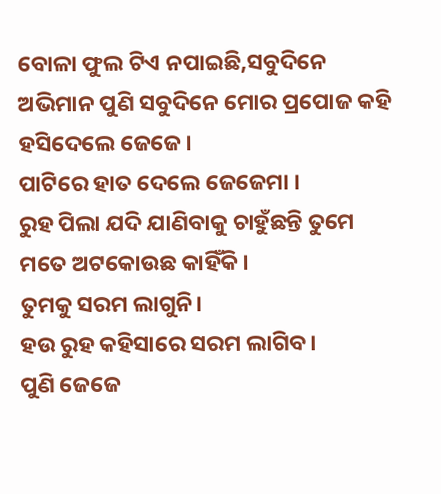ବୋଳା ଫୁଲ ଟିଏ ନପାଇଛି,ସବୁଦିନେ ଅଭିମାନ ପୁଣି ସବୁଦିନେ ମୋର ପ୍ରପୋଜ କହି ହସିଦେଲେ ଜେଜେ।
ପାଟିରେ ହାତ ଦେଲେ ଜେଜେମା ।
ରୁହ ପିଲା ଯଦି ଯାଣିବାକୁ ଚାହୁଁଛନ୍ତି ତୁମେ ମତେ ଅଟକୋଉଛ କାହିଁକି।
ତୁମକୁ ସରମ ଲାଗୁନି।
ହଉ ରୁହ କହିସାରେ ସରମ ଲାଗିବ।
ପୁଣି ଜେଜେ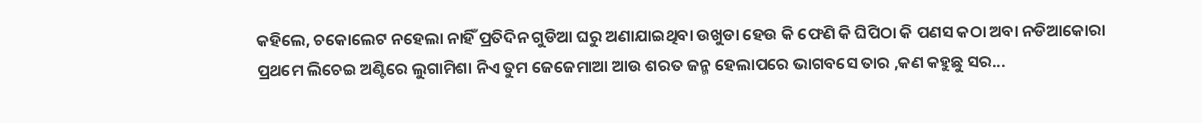କହିଲେ, ଚକୋଲେଟ ନହେଲା ନାହିଁ ପ୍ରତିଦିନ ଗୁଡିଆ ଘରୁ ଅଣାଯାଇଥିବା ଉଖୁଡା ହେଉ କି ଫେଣି କି ଘିପିଠା କି ପଣସ କଠା ଅବା ନଡିଆକୋରା ପ୍ରଥମେ ଲିଚେଇ ଅଣ୍ଟିରେ ଲୁଗାମିଶା ନିଏ ତୁମ ଜେଜେମାଆ ଆଉ ଶରତ ଜନ୍ମ ହେଲାପରେ ଭାଗବସେ ତାର ,କଣ କହୁଛୁ ସର...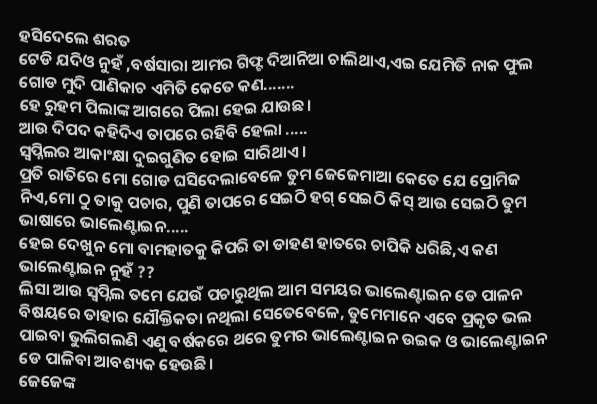ହସିଦେଲେ ଶରତ
ଟେଡି ଯଦିଓ ନୁହଁ ,ବର୍ଷସାରା ଆମର ଗିଫ୍ଟ ଦିଆନିଆ ଚାଲିଥାଏ,ଏଇ ଯେମିତି ନାକ ଫୁଲ ଗୋଡ ମୁଦି ପାଣିକାଚ ଏମିତି କେତେ କଣ.......
ହେ ରୁହମ ପିଲାଙ୍କ ଆଗରେ ପିଲା ହେଇ ଯାଉଛ।
ଆଉ ଦିପଦ କହିଦିଏ ତାପରେ ରହିବି ହେଲା .....
ସ୍ୱପ୍ନିଲର ଆକାଂକ୍ଷା ଦୁଇଗୁଣିତ ହୋଇ ସାରିଥାଏ।
ପ୍ରତି ରାତିରେ ମୋ ଗୋଡ ଘସିଦେଲାବେଳେ ତୁମ ଜେଜେମାଆ କେତେ ଯେ ପ୍ରୋମିଜ ନିଏ,ମୋ ଠୁ ତାକୁ ପଚାର, ପୁଣି ତାପରେ ସେଇଠି ହଗ୍ ସେଇଠି କିସ୍ ଆଉ ସେଇଠି ତୁମ ଭାଷାରେ ଭାଲେଣ୍ଟାଇନ.....
ହେଇ ଦେଖୁନ ମୋ ବାମହାତକୁ କିପରି ତା ଡାହଣ ହାତରେ ଚାପିକି ଧରିଛି,ଏ କଣ ଭାଲେଣ୍ଟାଇନ ନୁହଁ ??
ଲିସା ଆଉ ସ୍ୱପ୍ନିଲ ତମେ ଯେଉଁ ପଚାରୁଥିଲ ଆମ ସମୟର ଭାଲେଣ୍ଟାଇନ ଡେ ପାଳନ ବିଷୟରେ ତାହାର ଯୌକ୍ତିକତା ନଥିଲା ସେତେବେଳେ, ତୁମେମାନେ ଏବେ ପ୍ରକୃତ ଭଲ ପାଇବା ଭୁଲିଗଲଣି ଏଣୁ ବର୍ଷକରେ ଥରେ ତୁମର ଭାଲେଣ୍ଟାଇନ ଉଇକ ଓ ଭାଲେଣ୍ଟାଇନ ଡେ ପାଳିବା ଆବଶ୍ୟକ ହେଉଛି।
ଜେଜେଙ୍କ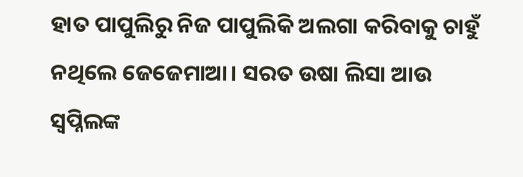ହାତ ପାପୁଲିରୁ ନିଜ ପାପୁଲିକି ଅଲଗା କରିବାକୁ ଚାହୁଁ ନଥିଲେ ଜେଜେମାଆ। ସରତ ଉଷା ଲିସା ଆଉ ସ୍ୱପ୍ନିଲଙ୍କ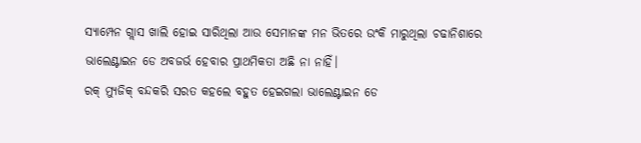ସ୍ୟାମ୍ପେନ ଗ୍ଲାସ ଖାଲି ହୋଇ ସାରିଥିଲା ଆଉ ସେମାନଙ୍କ ମନ ଭିତରେ ଉଂକି ମାରୁଥିଲା ଚଢାନିଶାରେ ଭାଲେଣ୍ଟାଇନ ଡେ ଅବଜର୍ଭ ହେବାର ପ୍ରାଥମିକତା ଅଛି ନା ନାହିଁ।
ରକ୍ ମ୍ୟୁଜିକ୍ ବନ୍ଦକରି ସରତ କହଲେ ବହୁତ ହେଇଗଲା ଭାଲେଣ୍ଟାଇନ ଡେ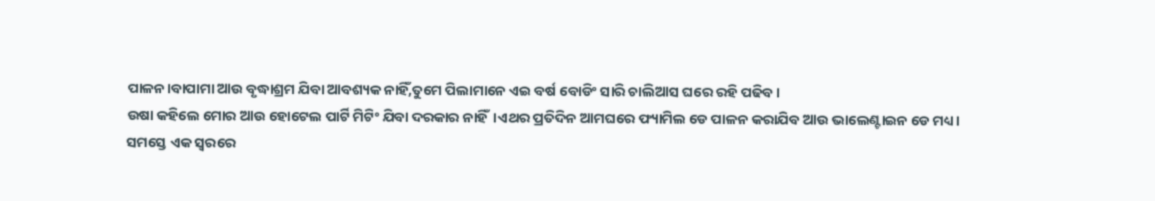ପାଳନ।ବାପାମା ଆଉ ବୃଦ୍ଧାଶ୍ରମ ଯିବା ଆବଶ୍ୟକ ନାହିଁ,ତୁମେ ପିଲାମାନେ ଏଇ ବର୍ଷ ବୋଡିଂ ସାରି ଚାଲିଆସ ଘରେ ରହି ପଢିବ ।
ଉଷା କହିଲେ ମୋର ଆଉ ହୋଟେଲ ପାର୍ଟି ମିଟିଂ ଯିବା ଦରକାର ନାହିଁ।ଏଥର ପ୍ରତିଦିନ ଆମଘରେ ଫ୍ୟାମିଲ ଡେ ପାଳନ କରାଯିବ ଆଉ ଭାଲେଣ୍ଟାଇନ ଡେ ମଧ୍ୟ।
ସମସ୍ତେ ଏକ ସ୍ୱରରେ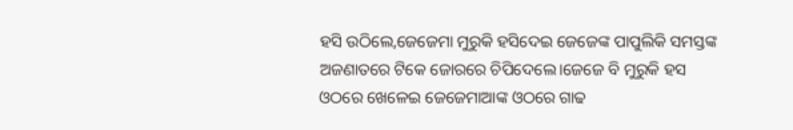ହସି ଉଠିଲେ,ଜେଜେମା ମୁରୁକି ହସିଦେଇ ଜେଜେଙ୍କ ପାପୁଲିକି ସମସ୍ତଙ୍କ ଅଜଣାତରେ ଟିକେ ଜୋରରେ ଚିପିଦେଲେ।ଜେଜେ ବି ମୁରୁକି ହସ ଓଠରେ ଖେଳେଇ ଜେଜେମାଆଙ୍କ ଓଠରେ ଗାଢ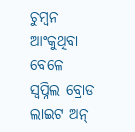ଚୁମ୍ବନ ଆଂକୁଥିବା ବେଳେ
ସ୍ୱପ୍ନିଲ ବ୍ରୋଡ ଲାଇଟ ଅନ୍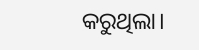କରୁଥିଲା।